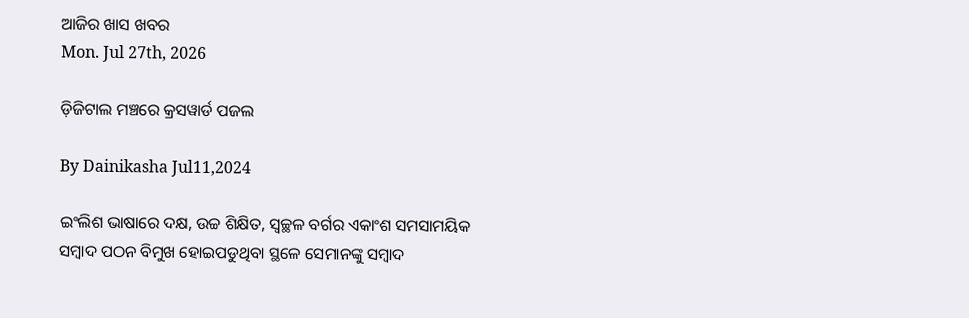ଆଜିର ଖାସ ଖବର
Mon. Jul 27th, 2026

ଡ଼ିଜିଟାଲ ମଞ୍ଚରେ କ୍ରସୱାର୍ଡ ପଜଲ

By Dainikasha Jul11,2024

ଇଂଲିଶ ଭାଷାରେ ଦକ୍ଷ, ଉଚ୍ଚ ଶିକ୍ଷିତ, ସ୍ୱଚ୍ଛଳ ବର୍ଗର ଏକାଂଶ ସମସାମୟିକ ସମ୍ୱାଦ ପଠନ ବିମୁଖ ହୋଇପଡୁଥିବା ସ୍ଥଳେ ସେମାନଙ୍କୁ ସମ୍ୱାଦ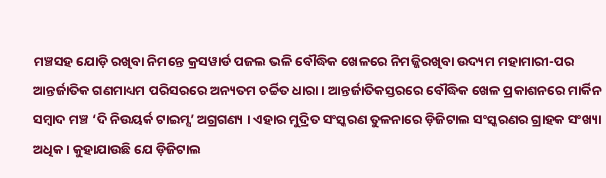ମଞ୍ଚସହ ଯୋଡ଼ି ରଖିବା ନିମନ୍ତେ କ୍ରସୱାର୍ଡ ପଜଲ ଭଳି ବୌଦ୍ଧିକ ଖେଳରେ ନିମଜ୍ଜିରଖିବା ଉଦ୍ୟମ ମହାମାରୀ-ପର ଆନ୍ତର୍ଜାତିକ ଗଣମାଧ୍ୟମ ପରିସରରେ ଅନ୍ୟତମ ଚର୍ଚ୍ଚିତ ଧାରା । ଆନ୍ତର୍ଜାତିକସ୍ତରରେ ବୌଦ୍ଧିକ ଖେଳ ପ୍ରକାଶନରେ ମାର୍କିନ ସମ୍ୱାଦ ମଞ୍ଚ ‘ଦି ନିଉୟର୍କ ଟାଇମ୍ସ’ ଅଗ୍ରଗଣ୍ୟ । ଏହାର ମୁଦ୍ରିତ ସଂସ୍କରଣ ତୁଳନାରେ ଡ଼ିଜିଟାଲ ସଂସ୍କରଣର ଗ୍ରାହକ ସଂଖ୍ୟା ଅଧିକ । କୁହାଯାଉଛି ଯେ ଡ଼ିଜିଟାଲ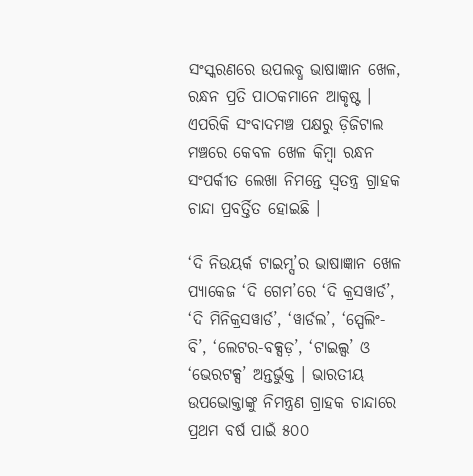ସଂସ୍କରଣରେ ଉପଲବ୍ଧ ଭାଷାଜ୍ଞାନ ଖେଳ, ରନ୍ଧନ ପ୍ରତି ପାଠକମାନେ ଆକୃଷ୍ଟ । ଏପରିକି ସଂବାଦମଞ୍ଚ ପକ୍ଷରୁ ଡ଼ିଜିଟାଲ ମଞ୍ଚରେ କେବଳ ଖେଳ କିମ୍ୱା ରନ୍ଧନ ସଂପର୍କୀତ ଲେଖା ନିମନ୍ତେ ସ୍ୱତନ୍ତ୍ର ଗ୍ରାହକ ଚାନ୍ଦା ପ୍ରବର୍ତ୍ତିତ ହୋଇଛି ।

‘ଦି ନିଉୟର୍କ ଟାଇମ୍ସ’ର ଭାଷାଜ୍ଞାନ ଖେଳ ପ୍ୟାକେଜ ‘ଦି ଗେମ’ରେ ‘ଦି କ୍ରସୱାର୍ଡ’, ‘ଦି ମିନିକ୍ରସୱାର୍ଡ’, ‘ୱାର୍ଡଲ’, ‘ସ୍ପେଲିଂ-ବି’, ‘ଲେଟର-ବକ୍ସଡ଼’, ‘ଟାଇଲ୍ସ’ ଓ ‘ଭେରଟକ୍ସ’ ଅନ୍ତର୍ଭୁକ୍ତ । ଭାରତୀୟ ଉପଭୋକ୍ତାଙ୍କୁ ନିମନ୍ତ୍ରଣ ଗ୍ରାହକ ଚାନ୍ଦାରେ ପ୍ରଥମ ବର୍ଷ ପାଇଁ ୫୦୦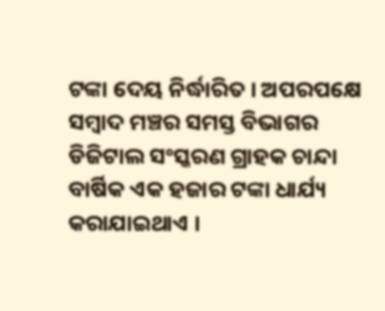ଟଙ୍କା ଦେୟ ନିର୍ଦ୍ଧାରିତ । ଅପରପକ୍ଷେ ସମ୍ୱାଦ ମଞ୍ଚର ସମସ୍ତ ବିଭାଗର ଡିଜିଟାଲ ସଂସ୍କରଣ ଗ୍ରାହକ ଚାନ୍ଦା ବାର୍ଷିକ ଏକ ହଜାର ଟଙ୍କା ଧାର୍ଯ୍ୟ କରାଯାଇଥାଏ ।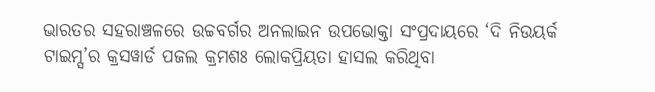ଭାରତର ସହରାଞ୍ଚଳରେ ଉଚ୍ଚବର୍ଗର ଅନଲାଇନ ଉପଭୋକ୍ତା ସଂପ୍ରଦାୟରେ ‘ଦି ନିଉୟର୍କ ଟାଇମ୍ସ’ର କ୍ରସୱାର୍ଡ ପଜଲ କ୍ରମଶଃ ଲୋକପ୍ରିୟତା ହାସଲ କରିଥିବା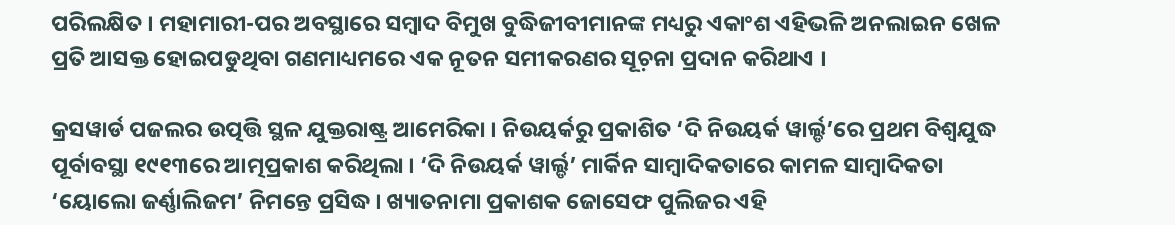ପରିଲକ୍ଷିତ । ମହାମାରୀ-ପର ଅବସ୍ଥାରେ ସମ୍ୱାଦ ବିମୁଖ ବୁଦ୍ଧିଜୀବୀମାନଙ୍କ ମଧ୍ୟରୁ ଏକାଂଶ ଏହିଭଳି ଅନଲାଇନ ଖେଳ ପ୍ରତି ଆସକ୍ତ ହୋଇପଡୁଥିବା ଗଣମାଧ୍ୟମରେ ଏକ ନୂତନ ସମୀକରଣର ସୂଚ଼ନା ପ୍ରଦାନ କରିଥାଏ ।

କ୍ରସୱାର୍ଡ ପଜଲର ଉତ୍ପତ୍ତି ସ୍ଥଳ ଯୁକ୍ତରାଷ୍ଟ୍ର ଆମେରିକା । ନିଉୟର୍କରୁ ପ୍ରକାଶିତ ‘ଦି ନିଉୟର୍କ ୱାର୍ଲ୍ଡ’ରେ ପ୍ରଥମ ବିଶ୍ୱଯୁଦ୍ଧ ପୂର୍ବାବସ୍ଥା ୧୯୧୩ରେ ଆତ୍ମପ୍ରକାଶ କରିଥିଲା । ‘ଦି ନିଉୟର୍କ ୱାର୍ଲ୍ଡ’ ମାର୍କିନ ସାମ୍ୱାଦିକତାରେ କାମଳ ସାମ୍ୱାଦିକତା ‘ୟୋଲୋ ଜର୍ଣ୍ଣାଲିଜମ’ ନିମନ୍ତେ ପ୍ରସିଦ୍ଧ । ଖ୍ୟାତନାମା ପ୍ରକାଶକ ଜୋସେଫ ପୁଲିଜର ଏହି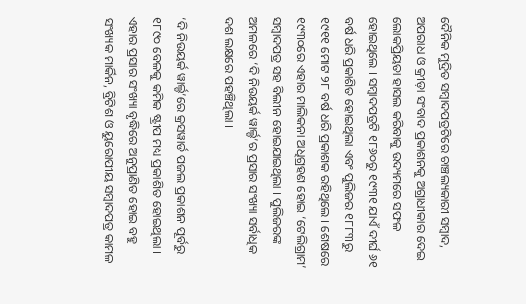ଦୈନିକ ମୁଦ୍ରିତ ସମ୍ୱାଦପତ୍ରଟିରେ ଚାଞ୍ଚଲ୍ୟକାରୀ ସମ୍ୱାଦ, ଅପରାଧ ଓ କ୍ରୀଡ଼ା ସଂବାଦ ପ୍ରକାଶନକୁ ଅଗ୍ରାଧୀକାର ଦେଇ ଲୋକପ୍ରିୟତା ହାସଲ କରିବାକୁ ଉଦ୍ୟମରେ ସଫଳ ହୋଇଥିଲେ । ସମ୍ୱାଦପତ୍ରଟି ୧୮୬୦ରୁ ୧୯୩୧ ଯାଏଁ ଦୀର୍ଘ ୬୧ ବର୍ଷ ଧରି ପ୍ରକାଶିତ ହୋଇଥିଲା ଏବଂ ପୁଲିଜର ୧୮୮୩ରୁ ୧୯୧୧ ମୋଟ ୨୮ ବର୍ଷ ଧରି ପ୍ରକାଶକ ରହିଥିଲେ । ଶେଷରେ ୧୯୩୦ରେ ଏହାର ମାଲିକନା ଅଧିଗ୍ରହଣ ହୋଇ ‘ଟେଲିଗ୍ରାମ’ ସମ୍ୱାଦପତ୍ର ସହ ବିଲୀନ ହୋଇଯାଇଥିଲା । ପୁଲିଜରଙ୍କ ଅମଳରେ ‘ଦି ନିଉୟର୍କ ୱାର୍ଲ୍ଡ’ର ପ୍ରସାର ସଂଖ୍ୟା ସର୍ବାଧିକ ଦଶ ଲକ୍ଷରେ ପହଞ୍ଚିଥିଲା ।

‘ଦି ନିଉୟର୍କ ୱାର୍ଲ୍ଡ’ରେ କ୍ରସୱାର୍ଡ ପଜଲ ପ୍ରକାଶନ ପୂର୍ବରୁ ୧୮୯୦ ବେଳକୁ କମିକ ଷ୍ଟ୍ରୀପ ମଧ୍ୟ ପ୍ରକାଶିତ ହୋଇଥିଲା । ଏହାର ପ୍ରସାର ସଂଖ୍ୟା ବୃଦ୍ଧିରେ ଅନୁପ୍ରାଣିତ ହୋଇ ବହୁ ସଂଖ୍ୟକ ମାର୍କିନ, ବ୍ରିଟିଶ ଓ ୟୁରୋପୀୟ ସମ୍ୱାଦପତ୍ର କାମଳ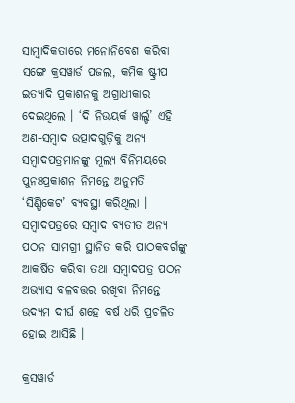ସାମ୍ୱାଦିକତାରେ ମନୋନିବେଶ କରିବା ସଙ୍ଗେ କ୍ରସୱାର୍ଡ ପଜଲ, କମିକ ଷ୍ଟ୍ରୀପ ଇତ୍ୟାଦି ପ୍ରକାଶନକୁ ଅଗ୍ରାଧୀକାର ଦେଇଥିଲେ । ‘ଦି ନିଉୟର୍କ ୱାର୍ଲ୍ଡ’ ଏହି ଅଣ-ସମ୍ୱାଦ ଉତ୍ପାଦଗୁଡ଼ିକୁ ଅନ୍ୟ ସମ୍ୱାଦପତ୍ରମାନଙ୍କୁ ମୂଲ୍ୟ ବିନିମୟରେ ପୁନଃପ୍ରକାଶନ ନିମନ୍ତେ ଅନୁମତି ‘ସିଣ୍ଡିକେଟ’ ବ୍ୟବସ୍ଥା କରିଥିଲା । ସମ୍ୱାଦପତ୍ରରେ ସମ୍ୱାଦ ବ୍ୟତୀତ ଅନ୍ୟ ପଠନ ସାମଗ୍ରୀ ସ୍ଥାନିତ କରି ପାଠକବର୍ଗଙ୍କୁ ଆକର୍ଷିତ କରିବା ତଥା ସମ୍ୱାଦପତ୍ର ପଠନ ଅଭ୍ୟାସ ବଳବତ୍ତର ରଖିବା ନିମନ୍ତେ ଉଦ୍ୟମ ଦୀର୍ଘ ଶହେ ବର୍ଷ ଧରି ପ୍ରଚଳିତ ହୋଇ ଆସିଛି ।

କ୍ରସୱାର୍ଡ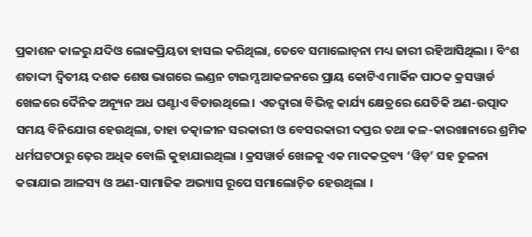ପ୍ରକାଶନ କାଳରୁ ଯଦିଓ ଲୋକପ୍ରିୟତା ହାସଲ କରିଥିଲା, ତେବେ ସମାଲୋଚ଼ନା ମଧ୍ୟ ଜାରୀ ରହିଆସିଥିଲା । ବିଂଶ ଶତାଦ୍ଦୀ ଦ୍ୱିତୀୟ ଦଶକ ଶେଷ ଭାଗରେ ଲଣ୍ଡନ ଟାଇମ୍ସ ଆକଳନରେ ପ୍ରାୟ କୋଟିଏ ମାର୍କିନ ପାଠକ କ୍ରସୱାର୍ଡ ଖେଳରେ ଦୈନିକ ଅନ୍ୟୂନ ଅଧ ଘଣ୍ଟାଏ ବିତାଉଥିଲେ । ଏତଦ୍ୱାରା ବିଭିନ୍ନ କାର୍ଯ୍ୟ କ୍ଷେତ୍ରରେ ଯେତିକି ଅଣ-ଉତ୍ପାଦ ସମୟ ବିନିଯୋଗ ହେଉଥିଲା, ତାହା ତତ୍କାଳୀନ ସରକାରୀ ଓ ବେସରକାରୀ ଦପ୍ତର ତଥା କଳ-କାରଖାନାରେ ଶ୍ରମିକ ଧର୍ମଘଟଠାରୁ ଢ଼େର ଅଧିକ ବୋଲି କୁହାଯାଇଥିଲା । କ୍ରସୱାର୍ଡ ଖେଳକୁ ଏକ ମାଦକଦ୍ରବ୍ୟ ‘ୱିଡ଼’ ସହ ତୁଳନା କରାଯାଇ ଆଳସ୍ୟ ଓ ଅଣ-ସାମାଜିକ ଅଭ୍ୟାସ ରୂପେ ସମାଲୋଚ଼ିତ ହେଉଥିଲା ।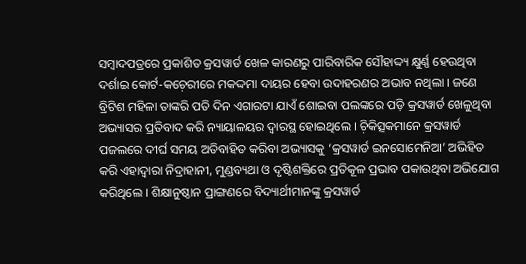ସମ୍ୱାଦପତ୍ରରେ ପ୍ରକାଶିତ କ୍ରସୱାର୍ଡ ଖେଳ କାରଣରୁ ପାରିବାରିକ ସୌହାଦ୍ଦ୍ୟ କ୍ଷୁର୍ଣ୍ଣ ହେଉଥିବା ଦର୍ଶାଇ କୋର୍ଟ-କଚ଼େରୀରେ ମକଦ୍ଦମା ଦାୟର ହେବା ଉଦାହରଣର ଅଭାବ ନଥିଲା । ଜଣେ ବ୍ରିଟିଶ ମହିଳା ତାଙ୍କରି ପତି ଦିନ ଏଗାରଟା ଯାଏଁ ଶୋଇବା ପଲଙ୍କରେ ପଡ଼ି କ୍ରସୱାର୍ଡ ଖେଳୁଥିବା ଅଭ୍ୟାସର ପ୍ରତିବାଦ କରି ନ୍ୟାୟାଳୟର ଦ୍ୱାରସ୍ଥ ହୋଇଥିଲେ । ଚ଼ିକିତ୍ସକମାନେ କ୍ରସୱାର୍ଡ ପଜଲରେ ଦୀର୍ଘ ସମୟ ଅତିବାହିତ କରିବା ଅଭ୍ୟାସକୁ ‘କ୍ରସୱାର୍ଡ ଇନସୋମେନିଆ’ ଅଭିହିତ କରି ଏହାଦ୍ୱାରା ନିଦ୍ରାହାନୀ, ମୁଣ୍ଡବ୍ୟଥା ଓ ଦୃଷ୍ଟିଶକ୍ତିରେ ପ୍ରତିକୂଳ ପ୍ରଭାବ ପକାଉଥିବା ଅଭିଯୋଗ କରିଥିଲେ । ଶିକ୍ଷାନୁଷ୍ଠାନ ପ୍ରାଙ୍ଗଣରେ ବିଦ୍ୟାର୍ଥୀମାନଙ୍କୁ କ୍ରସୱାର୍ଡ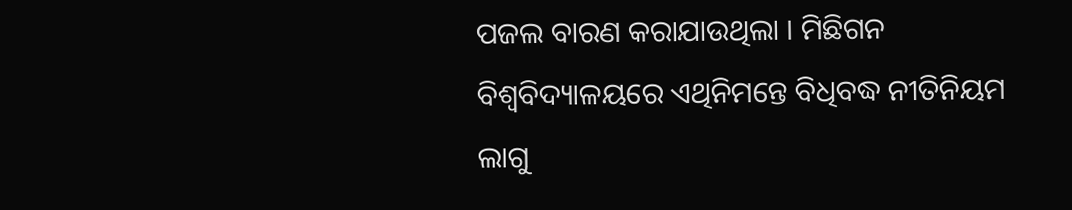ପଜଲ ବାରଣ କରାଯାଉଥିଲା । ମିଛିଗନ ବିଶ୍ୱବିଦ୍ୟାଳୟରେ ଏଥିନିମନ୍ତେ ବିଧିବଦ୍ଧ ନୀତିନିୟମ ଲାଗୁ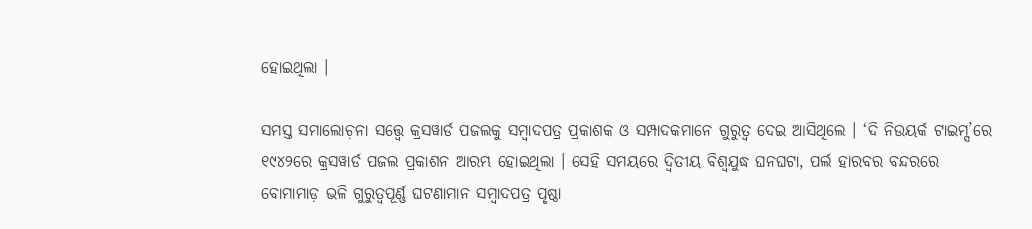ହୋଇଥିଲା ।

ସମସ୍ତ ସମାଲୋଚ଼ନା ସତ୍ତ୍ୱେ କ୍ରସୱାର୍ଡ ପଜଲକୁ ସମ୍ୱାଦପତ୍ର ପ୍ରକାଶକ ଓ ସମ୍ପାଦକମାନେ ଗୁରୁତ୍ୱ ଦେଇ ଆସିଥିଲେ । ‘ଦି ନିଉୟର୍କ ଟାଇମ୍ସ’ରେ ୧୯୪୨ରେ କ୍ରସୱାର୍ଡ ପଜଲ ପ୍ରକାଶନ ଆରମ୍ଭ ହୋଇଥିଲା । ସେହି ସମୟରେ ଦ୍ୱିତୀୟ ବିଶ୍ୱଯୁଦ୍ଧ ଘନଘଟା, ପର୍ଲ ହାରବର ବନ୍ଦରରେ ବୋମାମାଡ଼ ଭଳି ଗୁରୁତ୍ୱପୂର୍ଣ୍ଣ ଘଟଣାମାନ ସମ୍ୱାଦପତ୍ର ପୃଷ୍ଠା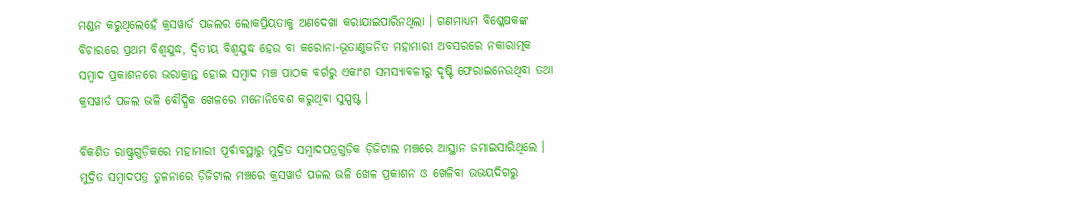ମଣ୍ଡନ କରୁଥିଲେହେଁ କ୍ରସୱାର୍ଡ ପଜଲର ଲୋକପ୍ରିୟତାକୁ ଅଣଦେଖା କରାଯାଇପାରିନଥିଲା । ଗଣମାଧ୍ୟମ ବିଶ୍ଳେଷକଙ୍କ ବିଚାରରେ ପ୍ରଥମ ବିଶ୍ୱଯୁଦ୍ଧ, ଦ୍ୱିତୀୟ ବିଶ୍ୱଯୁଦ୍ଧ ହେଉ ବା କରୋନା-ଭୂତାଣୁଜନିତ ମହାମାରୀ ଅବସରରେ ନକାରାତ୍ମକ ସମ୍ୱାଦ ପ୍ରକାଶନରେ ଭରାକ୍ରାନ୍ତ ହୋଇ ସମ୍ୱାଦ ମଞ୍ଚ ପାଠକ ବର୍ଗରୁ ଏକାଂଶ ସମସ୍ୟାବଳୀରୁ ଦୃଷ୍ଟି ଫେରାଇନେଉଥିବା ତଥା କ୍ରସୱାର୍ଡ ପଜଲ ଭଳି ବୌଦ୍ଧିକ ଖେଳରେ ମନୋନିବେଶ କରୁଥିବା ସୁସ୍ପଷ୍ଟ ।

ବିକଶିତ ରାଷ୍ଟ୍ରଗୁଡ଼ିକରେ ମହାମାରୀ ପୂର୍ବାବସ୍ଥାରୁ ମୁଦ୍ରିତ ସମ୍ୱାଦପତ୍ରଗୁଡ଼ିକ ଡ଼ିଜିଟାଲ ମଞ୍ଚରେ ଆସ୍ଥାନ ଜମାଇସାରିଥିଲେ । ମୁଦ୍ରିତ ସମ୍ୱାଦପତ୍ର ତୁଳନାରେ ଡ଼ିଜିଟାଲ ମଞ୍ଚରେ କ୍ରସୱାର୍ଡ ପଜଲ ଭଳି ଖେଳ ପ୍ରକାଶନ ଓ ଖେଳିବା ଉଭୟଦିଗରୁ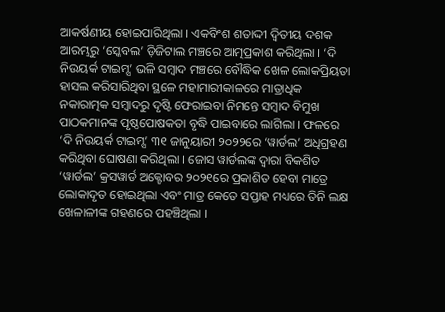ଆକର୍ଷଣୀୟ ହୋଇପାରିଥିଲା । ଏକବିଂଶ ଶତାଦ୍ଦୀ ଦ୍ୱିତୀୟ ଦଶକ ଆରମ୍ଭରୁ ‘ସ୍କେବଲ’ ଡ଼ିଜିଟାଲ ମଞ୍ଚରେ ଆତ୍ମପ୍ରକାଶ କରିଥିଲା । ‘ଦି ନିଉୟର୍କ ଟାଇମ୍ସ’ ଭଳି ସମ୍ୱାଦ ମଞ୍ଚରେ ବୌଦ୍ଧିକ ଖେଳ ଲୋକପ୍ରିୟତା ହାସଲ କରିସାରିଥିବା ସ୍ଥଳେ ମହାମାରୀକାଳରେ ମାତ୍ରାଧିକ ନକାରାତ୍ମକ ସମ୍ୱାଦରୁ ଦୃଷ୍ଟି ଫେରାଇବା ନିମନ୍ତେ ସମ୍ୱାଦ ବିମୁଖ ପାଠକମାନଙ୍କ ପୃଷ୍ଠପୋଷକତା ବୃଦ୍ଧି ପାଇବାରେ ଲାଗିଲା । ଫଳରେ ‘ଦି ନିଉୟର୍କ ଟାଇମ୍ସ’ ୩୧ ଜାନୁୟାରୀ ୨୦୨୨ରେ ‘ୱାର୍ଡଲ’ ଅଧିଗ୍ରହଣ କରିଥିବା ଘୋଷଣା କରିଥିଲା । ଜୋସ ୱାର୍ଡଲଙ୍କ ଦ୍ୱାରା ବିକଶିତ ‘ୱାର୍ଡଲ’ କ୍ରସୱାର୍ଡ ଅକ୍ଟୋବର ୨୦୨୧ରେ ପ୍ରକାଶିତ ହେବା ମାତ୍ରେ ଲୋକାଦୃତ ହୋଇଥିଲା ଏବଂ ମାତ୍ର କେତେ ସପ୍ତାହ ମଧ୍ୟରେ ତିନି ଲକ୍ଷ ଖେଳାଳୀଙ୍କ ଗହଣରେ ପହଞ୍ଚିଥିଲା ।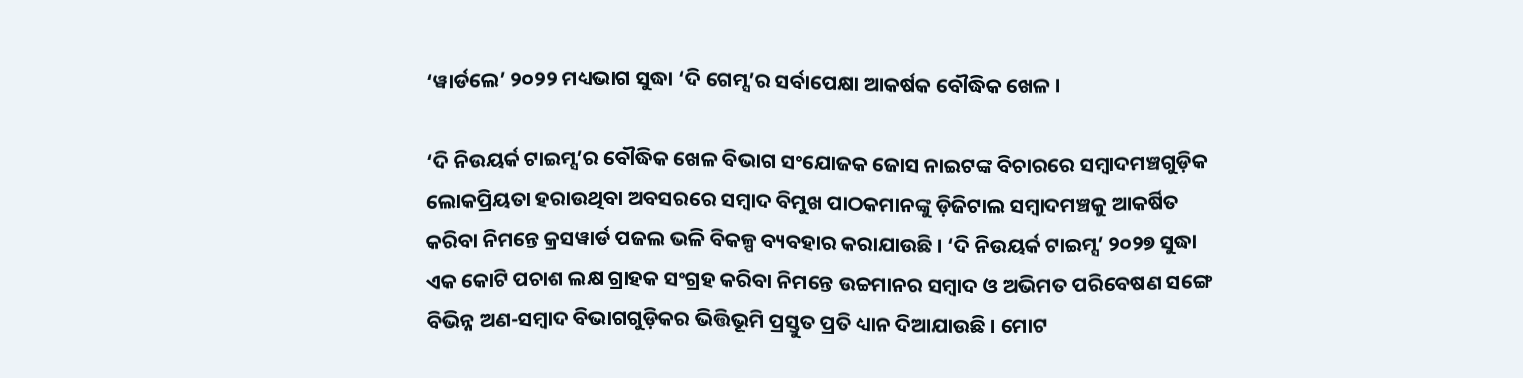‘ୱାର୍ଡଲେ’ ୨୦୨୨ ମଧ୍ୟଭାଗ ସୁଦ୍ଧା ‘ଦି ଗେମ୍ସ’ର ସର୍ବାପେକ୍ଷା ଆକର୍ଷକ ବୌଦ୍ଧିକ ଖେଳ ।

‘ଦି ନିଉୟର୍କ ଟାଇମ୍ସ’ର ବୌଦ୍ଧିକ ଖେଳ ବିଭାଗ ସଂଯୋଜକ ଜୋସ ନାଇଟଙ୍କ ବିଚାରରେ ସମ୍ୱାଦମଞ୍ଚଗୁଡ଼ିକ ଲୋକପ୍ରିୟତା ହରାଉଥିବା ଅବସରରେ ସମ୍ୱାଦ ବିମୁଖ ପାଠକମାନଙ୍କୁ ଡ଼ିଜିଟାଲ ସମ୍ୱାଦମଞ୍ଚକୁ ଆକର୍ଷିତ କରିବା ନିମନ୍ତେ କ୍ରସୱାର୍ଡ ପଜଲ ଭଳି ବିକଳ୍ପ ବ୍ୟବହାର କରାଯାଉଛି । ‘ଦି ନିଉୟର୍କ ଟାଇମ୍ସ’ ୨୦୨୭ ସୁଦ୍ଧା ଏକ କୋଟି ପଚାଶ ଲକ୍ଷ ଗ୍ରାହକ ସଂଗ୍ରହ କରିବା ନିମନ୍ତେ ଉଚ୍ଚମାନର ସମ୍ୱାଦ ଓ ଅଭିମତ ପରିବେଷଣ ସଙ୍ଗେ ବିଭିନ୍ନ ଅଣ-ସମ୍ୱାଦ ବିଭାଗଗୁଡ଼ିକର ଭିତ୍ତିଭୂମି ପ୍ରସ୍ତୁତ ପ୍ରତି ଧ୍ୟାନ ଦିଆଯାଉଛି । ମୋଟ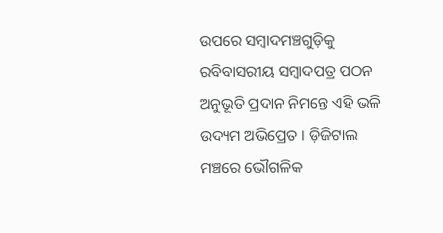ଉପରେ ସମ୍ୱାଦମଞ୍ଚଗୁଡ଼ିକୁ ରବିବାସରୀୟ ସମ୍ୱାଦପତ୍ର ପଠନ ଅନୁଭୂତି ପ୍ରଦାନ ନିମନ୍ତେ ଏହି ଭଳି ଉଦ୍ୟମ ଅଭିପ୍ରେତ । ଡ଼ିଜିଟାଲ ମଞ୍ଚରେ ଭୌଗଳିକ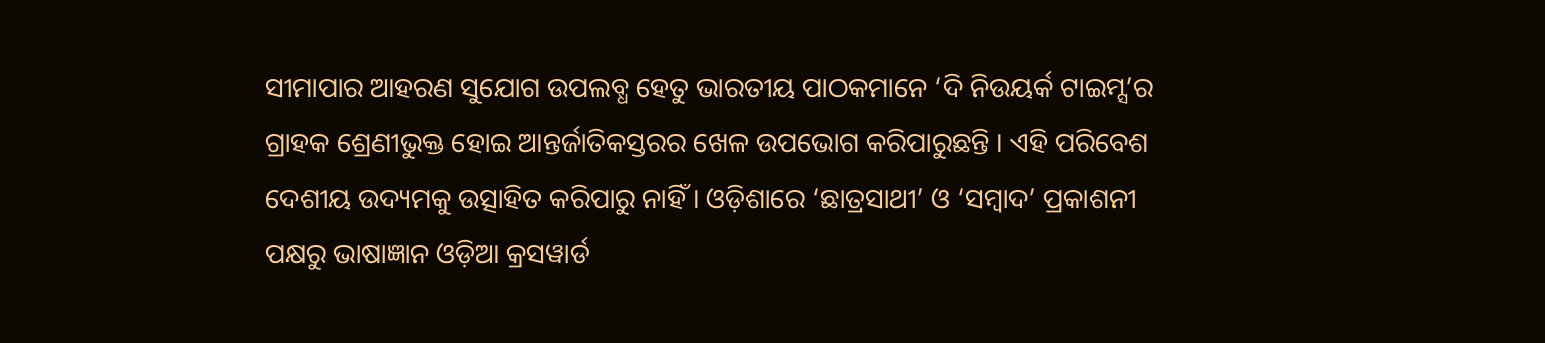ସୀମାପାର ଆହରଣ ସୁଯୋଗ ଉପଲବ୍ଧ ହେତୁ ଭାରତୀୟ ପାଠକମାନେ ‘ଦି ନିଉୟର୍କ ଟାଇମ୍ସ’ର ଗ୍ରାହକ ଶ୍ରେଣୀଭୁକ୍ତ ହୋଇ ଆନ୍ତର୍ଜାତିକସ୍ତରର ଖେଳ ଉପଭୋଗ କରିପାରୁଛନ୍ତି । ଏହି ପରିବେଶ ଦେଶୀୟ ଉଦ୍ୟମକୁ ଉତ୍ସାହିତ କରିପାରୁ ନାହିଁ । ଓଡ଼ିଶାରେ ‘ଛାତ୍ରସାଥୀ’ ଓ ‘ସମ୍ୱାଦ’ ପ୍ରକାଶନୀ ପକ୍ଷରୁ ଭାଷାଜ୍ଞାନ ଓଡ଼ିଆ କ୍ରସୱାର୍ଡ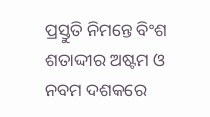ପ୍ରସ୍ତୁତି ନିମନ୍ତେ ବିଂଶ ଶତାଦ୍ଦୀର ଅଷ୍ଟମ ଓ ନବମ ଦଶକରେ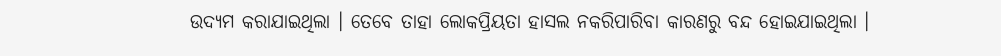ଉଦ୍ୟମ କରାଯାଇଥିଲା । ତେବେ ତାହା ଲୋକପ୍ରିୟତା ହାସଲ ନକରିପାରିବା କାରଣରୁ ବନ୍ଦ ହୋଇଯାଇଥିଲା ।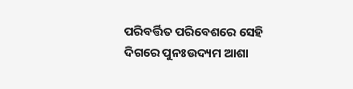ପରିବର୍ତ୍ତିତ ପରିବେଶରେ ସେହି ଦିଗରେ ପୁନଃଉଦ୍ୟମ ଆଶା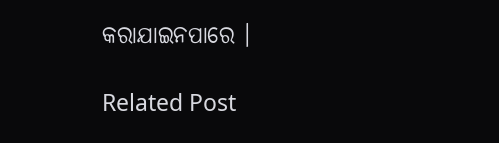କରାଯାଇନପାରେ ।

Related Post